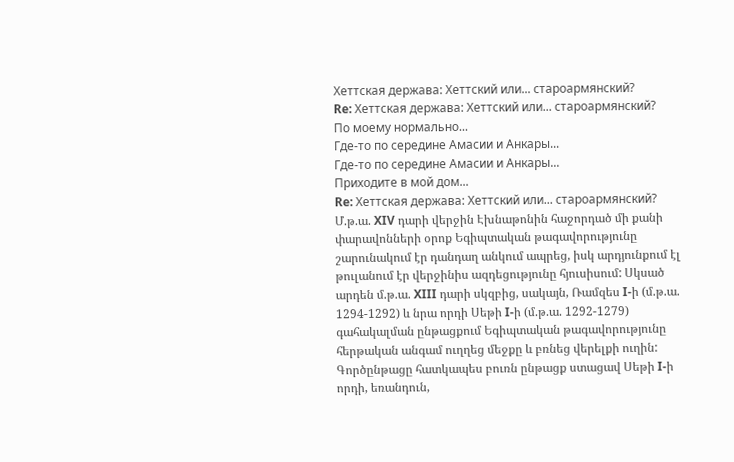Хеттская держава: Хеттский или... староармянский?
Re: Хеттская держава: Хеттский или... староармянский?
По моему нормально...
Где-то по середине Амасии и Анкары...
Где-то по середине Амасии и Анкары...
Приходите в мой дом...
Re: Хеттская держава: Хеттский или... староармянский?
Մ.թ.ա. XIV դարի վերջին Էխնաթոնին հաջորդած մի քանի փարավոնների օրոք Եգիպտական թագավորությունը շարունակում էր դանդաղ անկում ապրեց, իսկ արդյունքում էլ թուլանում էր վերջինիս ազդեցությունը հյուսիսում: Սկսած արդեն մ.թ.ա. XIII դարի սկզբից, սակայն, Ռամզես I-ի (մ.թ.ա. 1294-1292) և նրա որդի Սեթի I-ի (մ.թ.ա. 1292-1279) գահակալման ընթացքում Եգիպտական թագավորությունը հերթական անգամ ուղղեց մեջքը և բռնեց վերելքի ուղին: Գործընթացը հատկապես բուռն ընթացք ստացավ Սեթի I-ի որդի, եռանդուն,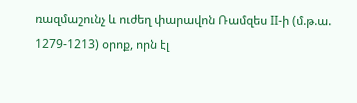ռազմաշունչ և ուժեղ փարավոն Ռամզես II-ի (մ.թ.ա. 1279-1213) օրոք, որն էլ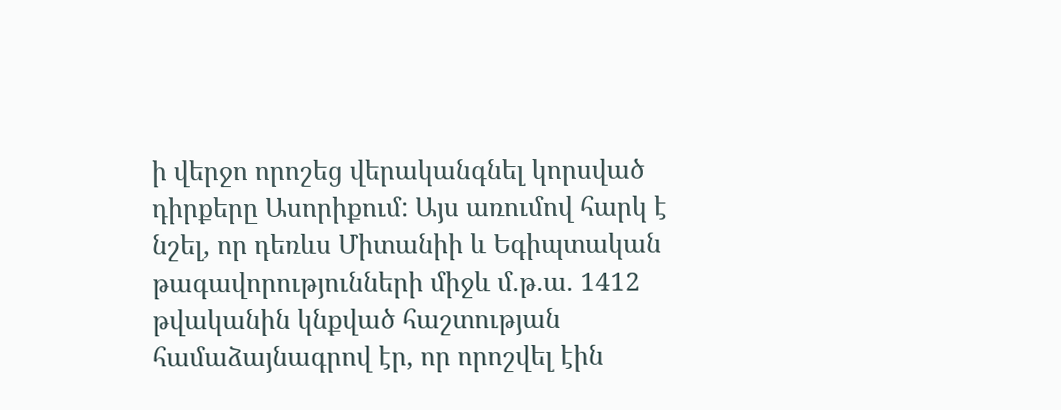ի վերջո որոշեց վերականգնել կորսված դիրքերը Ասորիքում: Այս առումով հարկ է նշել, որ դեռևս Միտանիի և Եգիպտական թագավորությունների միջև մ.թ.ա. 1412 թվականին կնքված հաշտության համաձայնագրով էր, որ որոշվել էին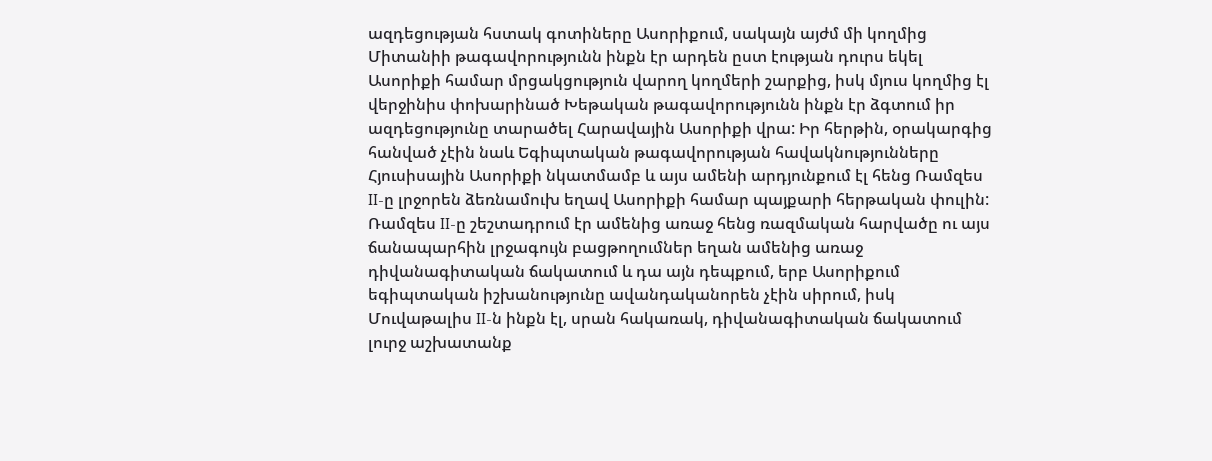ազդեցության հստակ գոտիները Ասորիքում, սակայն այժմ մի կողմից Միտանիի թագավորությունն ինքն էր արդեն ըստ էության դուրս եկել Ասորիքի համար մրցակցություն վարող կողմերի շարքից, իսկ մյուս կողմից էլ վերջինիս փոխարինած Խեթական թագավորությունն ինքն էր ձգտում իր ազդեցությունը տարածել Հարավային Ասորիքի վրա: Իր հերթին, օրակարգից հանված չէին նաև Եգիպտական թագավորության հավակնությունները Հյուսիսային Ասորիքի նկատմամբ և այս ամենի արդյունքում էլ հենց Ռամզես II-ը լրջորեն ձեռնամուխ եղավ Ասորիքի համար պայքարի հերթական փուլին:
Ռամզես II-ը շեշտադրում էր ամենից առաջ հենց ռազմական հարվածը ու այս ճանապարհին լրջագույն բացթողումներ եղան ամենից առաջ դիվանագիտական ճակատում և դա այն դեպքում, երբ Ասորիքում եգիպտական իշխանությունը ավանդականորեն չէին սիրում, իսկ Մուվաթալիս II-ն ինքն էլ, սրան հակառակ, դիվանագիտական ճակատում լուրջ աշխատանք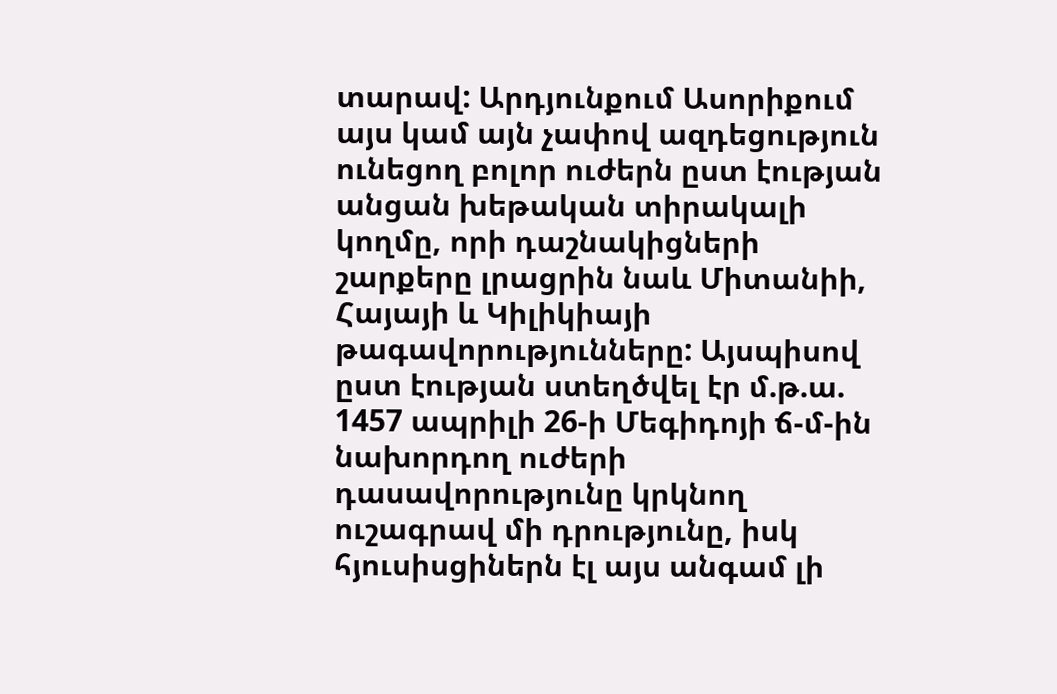տարավ: Արդյունքում Ասորիքում այս կամ այն չափով ազդեցություն ունեցող բոլոր ուժերն ըստ էության անցան խեթական տիրակալի կողմը, որի դաշնակիցների շարքերը լրացրին նաև Միտանիի, Հայայի և Կիլիկիայի թագավորությունները: Այսպիսով ըստ էության ստեղծվել էր մ.թ.ա. 1457 ապրիլի 26-ի Մեգիդոյի ճ-մ-ին նախորդող ուժերի դասավորությունը կրկնող ուշագրավ մի դրությունը, իսկ հյուսիսցիներն էլ այս անգամ լի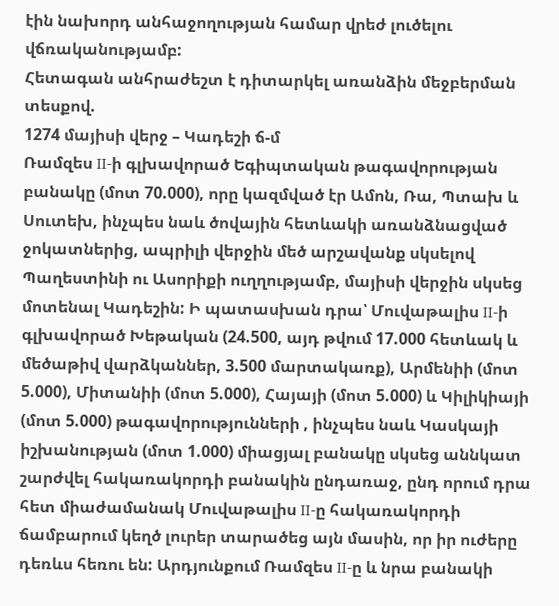էին նախորդ անհաջողության համար վրեժ լուծելու վճռականությամբ:
Հետագան անհրաժեշտ է դիտարկել առանձին մեջբերման տեսքով.
1274 մայիսի վերջ – Կադեշի ճ-մ
Ռամզես II-ի գլխավորած Եգիպտական թագավորության բանակը (մոտ 70.000), որը կազմված էր Ամոն, Ռա, Պտախ և Սուտեխ, ինչպես նաև ծովային հետևակի առանձնացված ջոկատներից, ապրիլի վերջին մեծ արշավանք սկսելով Պաղեստինի ու Ասորիքի ուղղությամբ, մայիսի վերջին սկսեց մոտենալ Կադեշին: Ի պատասխան դրա՝ Մուվաթալիս II-ի գլխավորած Խեթական (24.500, այդ թվում 17.000 հետևակ և մեծաթիվ վարձկաններ, 3.500 մարտակառք), Արմենիի (մոտ 5.000), Միտանիի (մոտ 5.000), Հայայի (մոտ 5.000) և Կիլիկիայի (մոտ 5.000) թագավորությունների , ինչպես նաև Կասկայի իշխանության (մոտ 1.000) միացյալ բանակը սկսեց աննկատ շարժվել հակառակորդի բանակին ընդառաջ, ընդ որում դրա հետ միաժամանակ Մուվաթալիս II-ը հակառակորդի ճամբարում կեղծ լուրեր տարածեց այն մասին, որ իր ուժերը դեռևս հեռու են: Արդյունքում Ռամզես II-ը և նրա բանակի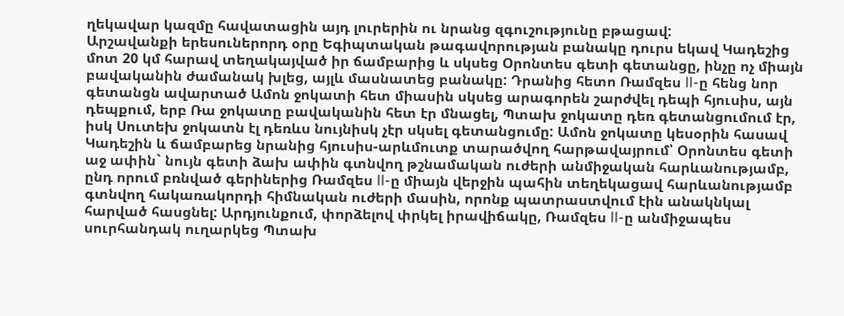ղեկավար կազմը հավատացին այդ լուրերին ու նրանց զգուշությունը բթացավ:
Արշավանքի երեսուներորդ օրը Եգիպտական թագավորության բանակը դուրս եկավ Կադեշից մոտ 20 կմ հարավ տեղակայված իր ճամբարից և սկսեց Օրոնտես գետի գետանցը, ինչը ոչ միայն բավականին ժամանակ խլեց, այլև մասնատեց բանակը: Դրանից հետո Ռամզես II-ը հենց նոր գետանցն ավարտած Ամոն ջոկատի հետ միասին սկսեց արագորեն շարժվել դեպի հյուսիս, այն դեպքում, երբ Ռա ջոկատը բավականին հետ էր մնացել, Պտախ ջոկատը դեռ գետանցումում էր, իսկ Սուտեխ ջոկատն էլ դեռևս նույնիսկ չէր սկսել գետանցումը: Ամոն ջոկատը կեսօրին հասավ Կադեշին և ճամբարեց նրանից հյուսիս-արևմուտք տարածվող հարթավայրում՝ Օրոնտես գետի աջ ափին` նույն գետի ձախ ափին գտնվող թշնամական ուժերի անմիջական հարևանությամբ, ընդ որում բռնված գերիներից Ռամզես II-ը միայն վերջին պահին տեղեկացավ հարևանությամբ գտնվող հակառակորդի հիմնական ուժերի մասին, որոնք պատրաստվում էին անակնկալ հարված հասցնել: Արդյունքում, փորձելով փրկել իրավիճակը, Ռամզես II-ը անմիջապես սուրհանդակ ուղարկեց Պտախ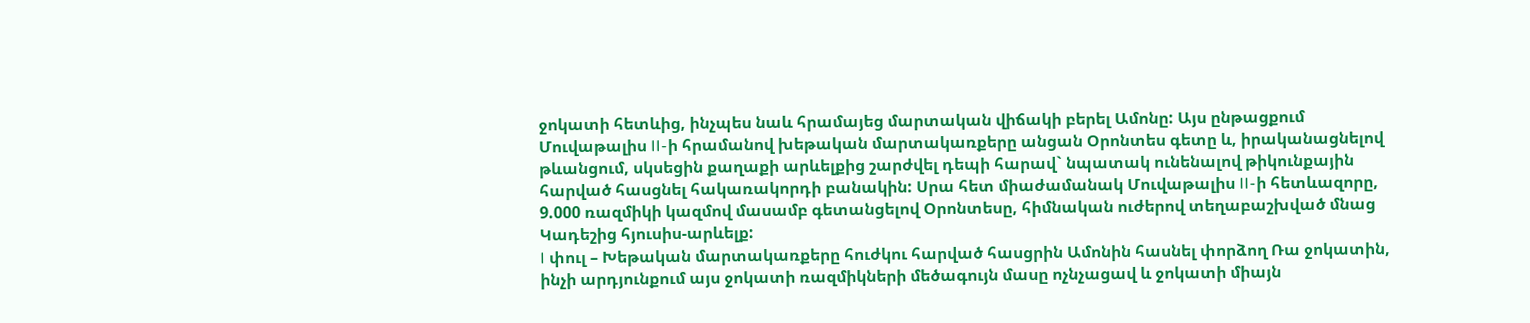ջոկատի հետևից, ինչպես նաև հրամայեց մարտական վիճակի բերել Ամոնը: Այս ընթացքում Մուվաթալիս II-ի հրամանով խեթական մարտակառքերը անցան Օրոնտես գետը և, իրականացնելով թևանցում, սկսեցին քաղաքի արևելքից շարժվել դեպի հարավ` նպատակ ունենալով թիկունքային հարված հասցնել հակառակորդի բանակին: Սրա հետ միաժամանակ Մուվաթալիս II-ի հետևազորը, 9.000 ռազմիկի կազմով մասամբ գետանցելով Օրոնտեսը, հիմնական ուժերով տեղաբաշխված մնաց Կադեշից հյուսիս-արևելք:
I փուլ – Խեթական մարտակառքերը հուժկու հարված հասցրին Ամոնին հասնել փորձող Ռա ջոկատին, ինչի արդյունքում այս ջոկատի ռազմիկների մեծագույն մասը ոչնչացավ և ջոկատի միայն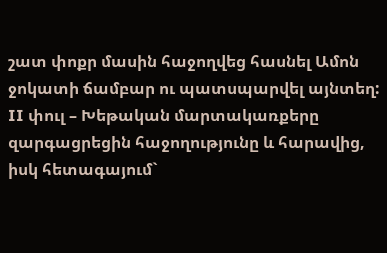շատ փոքր մասին հաջողվեց հասնել Ամոն ջոկատի ճամբար ու պատսպարվել այնտեղ:
II փուլ – Խեթական մարտակառքերը զարգացրեցին հաջողությունը և հարավից, իսկ հետագայում`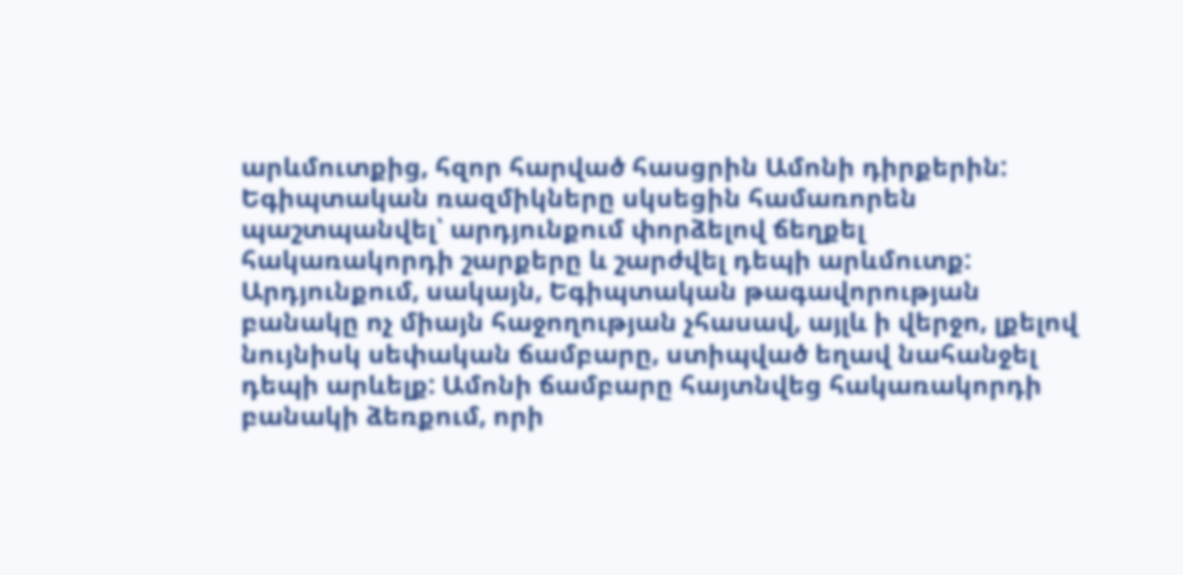արևմուտքից, հզոր հարված հասցրին Ամոնի դիրքերին: Եգիպտական ռազմիկները սկսեցին համառորեն պաշտպանվել՝ արդյունքում փորձելով ճեղքել հակառակորդի շարքերը և շարժվել դեպի արևմուտք: Արդյունքում, սակայն, Եգիպտական թագավորության բանակը ոչ միայն հաջողության չհասավ, այլև ի վերջո, լքելով նույնիսկ սեփական ճամբարը, ստիպված եղավ նահանջել դեպի արևելք: Ամոնի ճամբարը հայտնվեց հակառակորդի բանակի ձեռքում, որի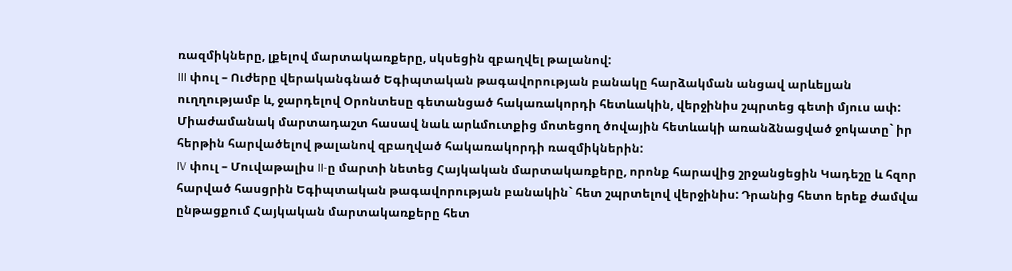ռազմիկները, լքելով մարտակառքերը, սկսեցին զբաղվել թալանով:
III փուլ – Ուժերը վերականգնած Եգիպտական թագավորության բանակը հարձակման անցավ արևելյան ուղղությամբ և, ջարդելով Օրոնտեսը գետանցած հակառակորդի հետևակին, վերջինիս շպրտեց գետի մյուս ափ: Միաժամանակ մարտադաշտ հասավ նաև արևմուտքից մոտեցող ծովային հետևակի առանձնացված ջոկատը` իր հերթին հարվածելով թալանով զբաղված հակառակորդի ռազմիկներին:
IV փուլ – Մուվաթալիս II-ը մարտի նետեց Հայկական մարտակառքերը, որոնք հարավից շրջանցեցին Կադեշը և հզոր հարված հասցրին Եգիպտական թագավորության բանակին` հետ շպրտելով վերջինիս: Դրանից հետո երեք ժամվա ընթացքում Հայկական մարտակառքերը հետ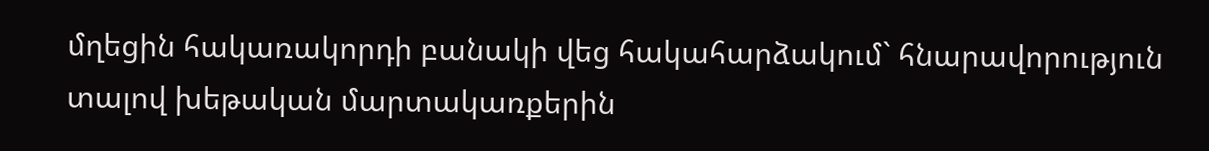մղեցին հակառակորդի բանակի վեց հակահարձակում` հնարավորություն տալով խեթական մարտակառքերին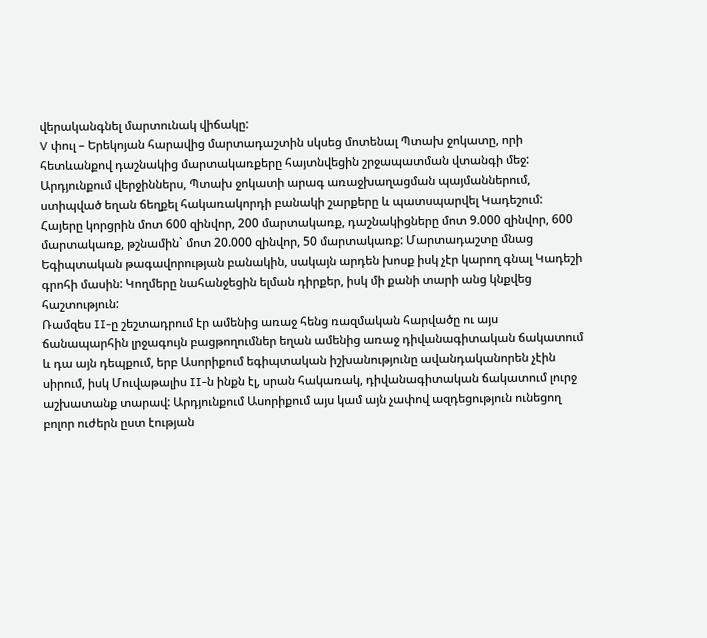վերականգնել մարտունակ վիճակը:
V փուլ – Երեկոյան հարավից մարտադաշտին սկսեց մոտենալ Պտախ ջոկատը, որի հետևանքով դաշնակից մարտակառքերը հայտնվեցին շրջապատման վտանգի մեջ: Արդյունքում վերջիններս, Պտախ ջոկատի արագ առաջխաղացման պայմաններում, ստիպված եղան ճեղքել հակառակորդի բանակի շարքերը և պատսպարվել Կադեշում:
Հայերը կորցրին մոտ 600 զինվոր, 200 մարտակառք, դաշնակիցները մոտ 9.000 զինվոր, 600 մարտակառք, թշնամին` մոտ 20.000 զինվոր, 50 մարտակառք: Մարտադաշտը մնաց Եգիպտական թագավորության բանակին, սակայն արդեն խոսք իսկ չէր կարող գնալ Կադեշի գրոհի մասին: Կողմերը նահանջեցին ելման դիրքեր, իսկ մի քանի տարի անց կնքվեց հաշտություն:
Ռամզես II-ը շեշտադրում էր ամենից առաջ հենց ռազմական հարվածը ու այս ճանապարհին լրջագույն բացթողումներ եղան ամենից առաջ դիվանագիտական ճակատում և դա այն դեպքում, երբ Ասորիքում եգիպտական իշխանությունը ավանդականորեն չէին սիրում, իսկ Մուվաթալիս II-ն ինքն էլ, սրան հակառակ, դիվանագիտական ճակատում լուրջ աշխատանք տարավ: Արդյունքում Ասորիքում այս կամ այն չափով ազդեցություն ունեցող բոլոր ուժերն ըստ էության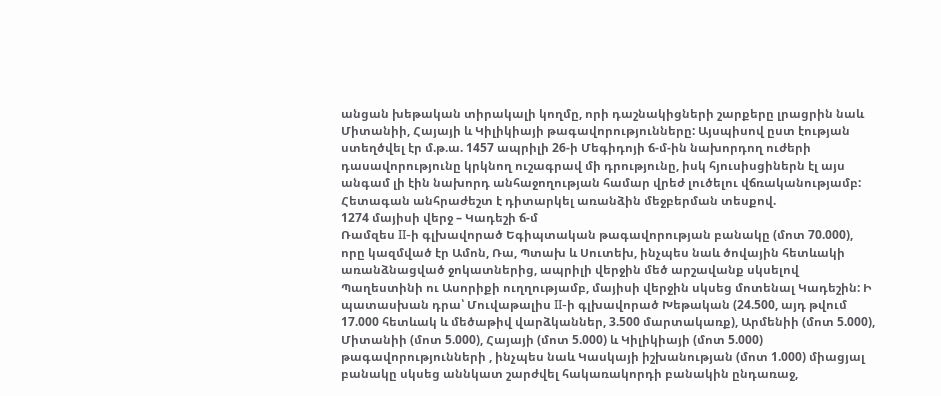անցան խեթական տիրակալի կողմը, որի դաշնակիցների շարքերը լրացրին նաև Միտանիի, Հայայի և Կիլիկիայի թագավորությունները: Այսպիսով ըստ էության ստեղծվել էր մ.թ.ա. 1457 ապրիլի 26-ի Մեգիդոյի ճ-մ-ին նախորդող ուժերի դասավորությունը կրկնող ուշագրավ մի դրությունը, իսկ հյուսիսցիներն էլ այս անգամ լի էին նախորդ անհաջողության համար վրեժ լուծելու վճռականությամբ:
Հետագան անհրաժեշտ է դիտարկել առանձին մեջբերման տեսքով.
1274 մայիսի վերջ – Կադեշի ճ-մ
Ռամզես II-ի գլխավորած Եգիպտական թագավորության բանակը (մոտ 70.000), որը կազմված էր Ամոն, Ռա, Պտախ և Սուտեխ, ինչպես նաև ծովային հետևակի առանձնացված ջոկատներից, ապրիլի վերջին մեծ արշավանք սկսելով Պաղեստինի ու Ասորիքի ուղղությամբ, մայիսի վերջին սկսեց մոտենալ Կադեշին: Ի պատասխան դրա՝ Մուվաթալիս II-ի գլխավորած Խեթական (24.500, այդ թվում 17.000 հետևակ և մեծաթիվ վարձկաններ, 3.500 մարտակառք), Արմենիի (մոտ 5.000), Միտանիի (մոտ 5.000), Հայայի (մոտ 5.000) և Կիլիկիայի (մոտ 5.000) թագավորությունների , ինչպես նաև Կասկայի իշխանության (մոտ 1.000) միացյալ բանակը սկսեց աննկատ շարժվել հակառակորդի բանակին ընդառաջ,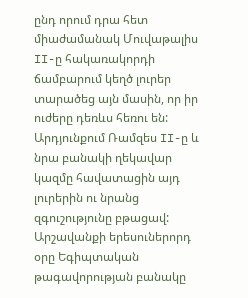ընդ որում դրա հետ միաժամանակ Մուվաթալիս II-ը հակառակորդի ճամբարում կեղծ լուրեր տարածեց այն մասին, որ իր ուժերը դեռևս հեռու են: Արդյունքում Ռամզես II-ը և նրա բանակի ղեկավար կազմը հավատացին այդ լուրերին ու նրանց զգուշությունը բթացավ:
Արշավանքի երեսուներորդ օրը Եգիպտական թագավորության բանակը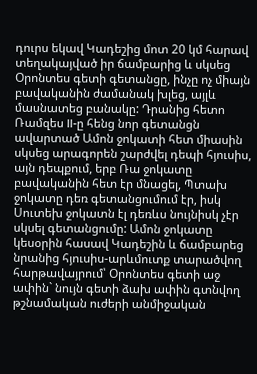դուրս եկավ Կադեշից մոտ 20 կմ հարավ տեղակայված իր ճամբարից և սկսեց Օրոնտես գետի գետանցը, ինչը ոչ միայն բավականին ժամանակ խլեց, այլև մասնատեց բանակը: Դրանից հետո Ռամզես II-ը հենց նոր գետանցն ավարտած Ամոն ջոկատի հետ միասին սկսեց արագորեն շարժվել դեպի հյուսիս, այն դեպքում, երբ Ռա ջոկատը բավականին հետ էր մնացել, Պտախ ջոկատը դեռ գետանցումում էր, իսկ Սուտեխ ջոկատն էլ դեռևս նույնիսկ չէր սկսել գետանցումը: Ամոն ջոկատը կեսօրին հասավ Կադեշին և ճամբարեց նրանից հյուսիս-արևմուտք տարածվող հարթավայրում՝ Օրոնտես գետի աջ ափին` նույն գետի ձախ ափին գտնվող թշնամական ուժերի անմիջական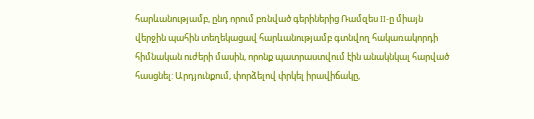հարևանությամբ, ընդ որում բռնված գերիներից Ռամզես II-ը միայն վերջին պահին տեղեկացավ հարևանությամբ գտնվող հակառակորդի հիմնական ուժերի մասին, որոնք պատրաստվում էին անակնկալ հարված հասցնել: Արդյունքում, փորձելով փրկել իրավիճակը,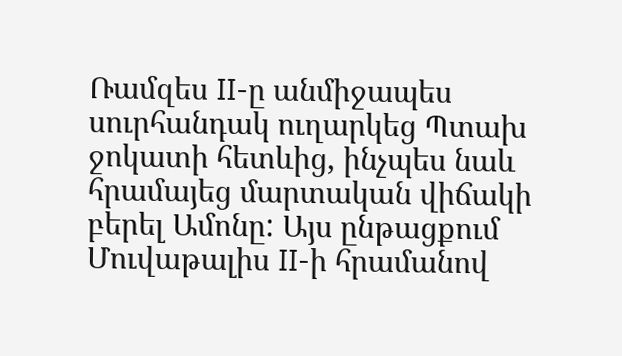Ռամզես II-ը անմիջապես սուրհանդակ ուղարկեց Պտախ ջոկատի հետևից, ինչպես նաև հրամայեց մարտական վիճակի բերել Ամոնը: Այս ընթացքում Մուվաթալիս II-ի հրամանով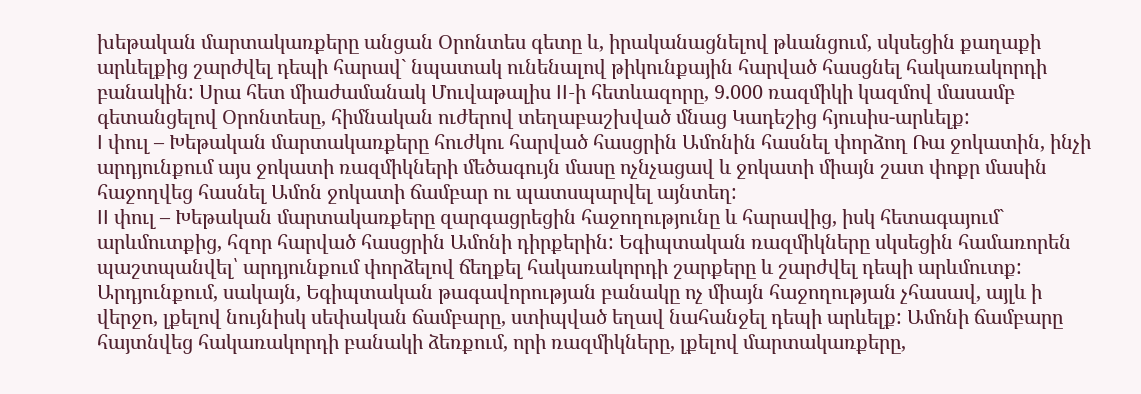խեթական մարտակառքերը անցան Օրոնտես գետը և, իրականացնելով թևանցում, սկսեցին քաղաքի արևելքից շարժվել դեպի հարավ` նպատակ ունենալով թիկունքային հարված հասցնել հակառակորդի բանակին: Սրա հետ միաժամանակ Մուվաթալիս II-ի հետևազորը, 9.000 ռազմիկի կազմով մասամբ գետանցելով Օրոնտեսը, հիմնական ուժերով տեղաբաշխված մնաց Կադեշից հյուսիս-արևելք:
I փուլ – Խեթական մարտակառքերը հուժկու հարված հասցրին Ամոնին հասնել փորձող Ռա ջոկատին, ինչի արդյունքում այս ջոկատի ռազմիկների մեծագույն մասը ոչնչացավ և ջոկատի միայն շատ փոքր մասին հաջողվեց հասնել Ամոն ջոկատի ճամբար ու պատսպարվել այնտեղ:
II փուլ – Խեթական մարտակառքերը զարգացրեցին հաջողությունը և հարավից, իսկ հետագայում` արևմուտքից, հզոր հարված հասցրին Ամոնի դիրքերին: Եգիպտական ռազմիկները սկսեցին համառորեն պաշտպանվել՝ արդյունքում փորձելով ճեղքել հակառակորդի շարքերը և շարժվել դեպի արևմուտք: Արդյունքում, սակայն, Եգիպտական թագավորության բանակը ոչ միայն հաջողության չհասավ, այլև ի վերջո, լքելով նույնիսկ սեփական ճամբարը, ստիպված եղավ նահանջել դեպի արևելք: Ամոնի ճամբարը հայտնվեց հակառակորդի բանակի ձեռքում, որի ռազմիկները, լքելով մարտակառքերը,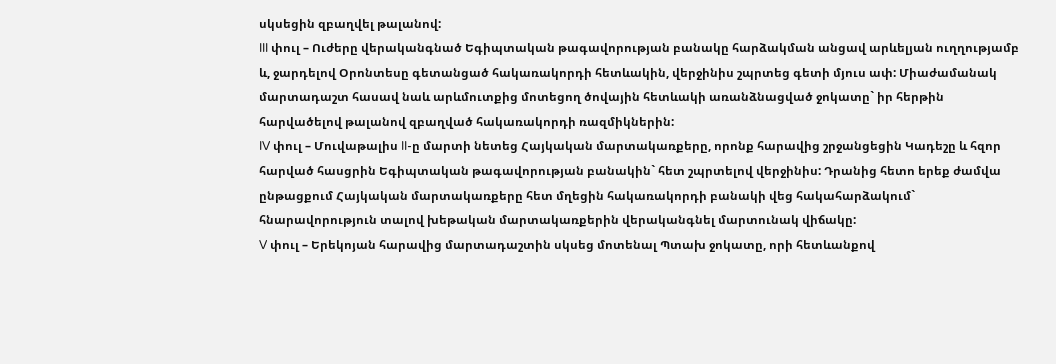սկսեցին զբաղվել թալանով:
III փուլ – Ուժերը վերականգնած Եգիպտական թագավորության բանակը հարձակման անցավ արևելյան ուղղությամբ և, ջարդելով Օրոնտեսը գետանցած հակառակորդի հետևակին, վերջինիս շպրտեց գետի մյուս ափ: Միաժամանակ մարտադաշտ հասավ նաև արևմուտքից մոտեցող ծովային հետևակի առանձնացված ջոկատը` իր հերթին հարվածելով թալանով զբաղված հակառակորդի ռազմիկներին:
IV փուլ – Մուվաթալիս II-ը մարտի նետեց Հայկական մարտակառքերը, որոնք հարավից շրջանցեցին Կադեշը և հզոր հարված հասցրին Եգիպտական թագավորության բանակին` հետ շպրտելով վերջինիս: Դրանից հետո երեք ժամվա ընթացքում Հայկական մարտակառքերը հետ մղեցին հակառակորդի բանակի վեց հակահարձակում` հնարավորություն տալով խեթական մարտակառքերին վերականգնել մարտունակ վիճակը:
V փուլ – Երեկոյան հարավից մարտադաշտին սկսեց մոտենալ Պտախ ջոկատը, որի հետևանքով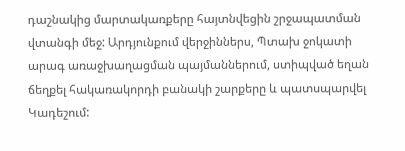դաշնակից մարտակառքերը հայտնվեցին շրջապատման վտանգի մեջ: Արդյունքում վերջիններս, Պտախ ջոկատի արագ առաջխաղացման պայմաններում, ստիպված եղան ճեղքել հակառակորդի բանակի շարքերը և պատսպարվել Կադեշում: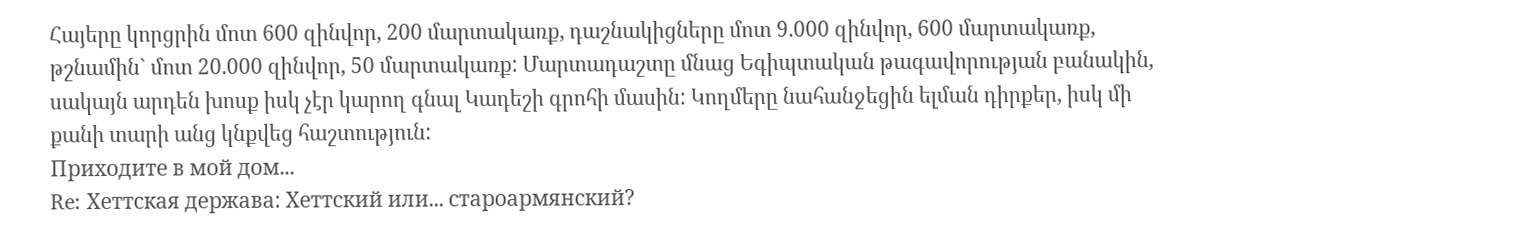Հայերը կորցրին մոտ 600 զինվոր, 200 մարտակառք, դաշնակիցները մոտ 9.000 զինվոր, 600 մարտակառք, թշնամին` մոտ 20.000 զինվոր, 50 մարտակառք: Մարտադաշտը մնաց Եգիպտական թագավորության բանակին, սակայն արդեն խոսք իսկ չէր կարող գնալ Կադեշի գրոհի մասին: Կողմերը նահանջեցին ելման դիրքեր, իսկ մի քանի տարի անց կնքվեց հաշտություն:
Приходите в мой дом...
Re: Хеттская держава: Хеттский или... староармянский?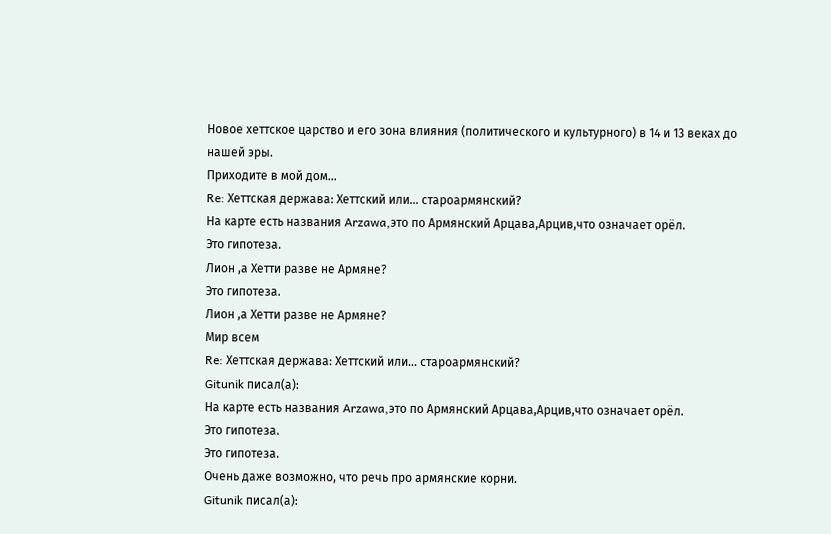Новое хеттское царство и его зона влияния (политического и культурного) в 14 и 13 веках до нашей эры.
Приходите в мой дом...
Re: Хеттская держава: Хеттский или... староармянский?
На карте есть названия Arzawa,это по Армянский Арцава,Арцив,что означает орёл.
Это гипотеза.
Лион ,а Хетти разве не Армяне?
Это гипотеза.
Лион ,а Хетти разве не Армяне?
Мир всем
Re: Хеттская держава: Хеттский или... староармянский?
Gitunik писал(а):
На карте есть названия Arzawa,это по Армянский Арцава,Арцив,что означает орёл.
Это гипотеза.
Это гипотеза.
Очень даже возможно, что речь про армянские корни.
Gitunik писал(а):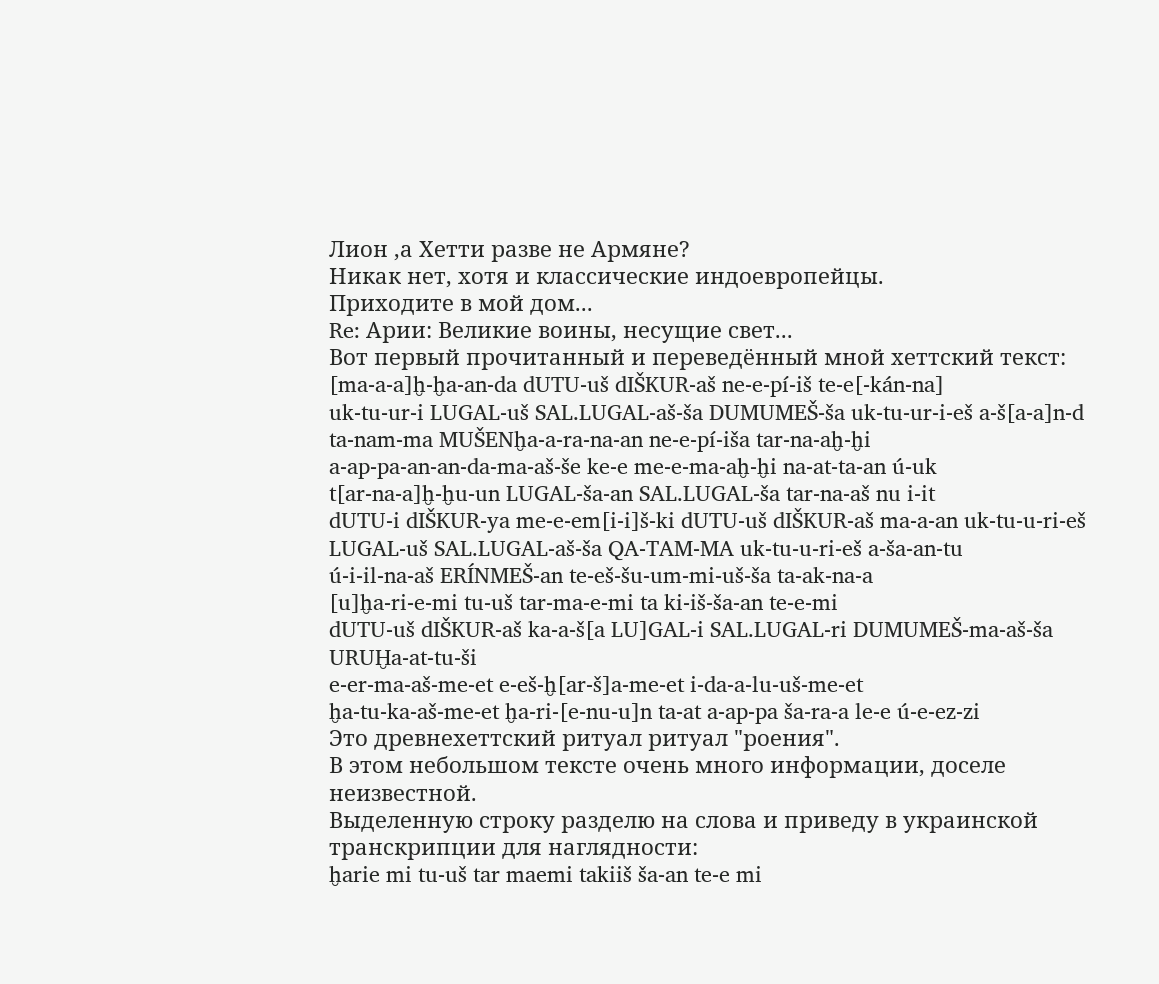Лион ,а Хетти разве не Армяне?
Никак нет, хотя и классические индоевропейцы.
Приходите в мой дом...
Re: Арии: Великие воины, несущие свет...
Вот первый прочитанный и переведённый мной хеттский текст:
[ma-a-a]ḫ-ḫa-an-da dUTU-uš dIŠKUR-aš ne-e-pí-iš te-e[-kán-na]
uk-tu-ur-i LUGAL-uš SAL.LUGAL-aš-ša DUMUMEŠ-ša uk-tu-ur-i-eš a-š[a-a]n-d
ta-nam-ma MUŠENḫa-a-ra-na-an ne-e-pí-iša tar-na-aḫ-ḫi
a-ap-pa-an-an-da-ma-aš-še ke-e me-e-ma-aḫ-ḫi na-at-ta-an ú-uk
t[ar-na-a]ḫ-ḫu-un LUGAL-ša-an SAL.LUGAL-ša tar-na-aš nu i-it
dUTU-i dIŠKUR-ya me-e-em[i-i]š-ki dUTU-uš dIŠKUR-aš ma-a-an uk-tu-u-ri-eš
LUGAL-uš SAL.LUGAL-aš-ša QA-TAM-MA uk-tu-u-ri-eš a-ša-an-tu
ú-i-il-na-aš ERÍNMEŠ-an te-eš-šu-um-mi-uš-ša ta-ak-na-a
[u]ḫa-ri-e-mi tu-uš tar-ma-e-mi ta ki-iš-ša-an te-e-mi
dUTU-uš dIŠKUR-aš ka-a-š[a LU]GAL-i SAL.LUGAL-ri DUMUMEŠ-ma-aš-ša URUḪa-at-tu-ši
e-er-ma-aš-me-et e-eš-ḫ[ar-š]a-me-et i-da-a-lu-uš-me-et
ḫa-tu-ka-aš-me-et ḫa-ri-[e-nu-u]n ta-at a-ap-pa ša-ra-a le-e ú-e-ez-zi
Это древнехеттский ритуал ритуал "роения".
В этом небольшом тексте очень много информации, доселе неизвестной.
Выделенную строку разделю на слова и приведу в украинской транскрипции для наглядности:
ḫarie mi tu-uš tar maemi takiiš ša-an te-e mi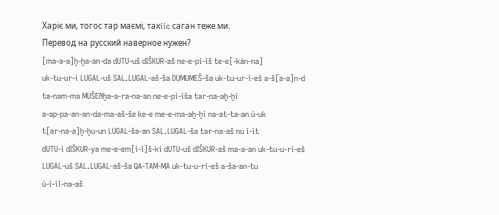Харiє ми, тогос тар маємi, такiic саган теже ми.
Перевод на русский наверное нужен?
[ma-a-a]ḫ-ḫa-an-da dUTU-uš dIŠKUR-aš ne-e-pí-iš te-e[-kán-na]
uk-tu-ur-i LUGAL-uš SAL.LUGAL-aš-ša DUMUMEŠ-ša uk-tu-ur-i-eš a-š[a-a]n-d
ta-nam-ma MUŠENḫa-a-ra-na-an ne-e-pí-iša tar-na-aḫ-ḫi
a-ap-pa-an-an-da-ma-aš-še ke-e me-e-ma-aḫ-ḫi na-at-ta-an ú-uk
t[ar-na-a]ḫ-ḫu-un LUGAL-ša-an SAL.LUGAL-ša tar-na-aš nu i-it
dUTU-i dIŠKUR-ya me-e-em[i-i]š-ki dUTU-uš dIŠKUR-aš ma-a-an uk-tu-u-ri-eš
LUGAL-uš SAL.LUGAL-aš-ša QA-TAM-MA uk-tu-u-ri-eš a-ša-an-tu
ú-i-il-na-aš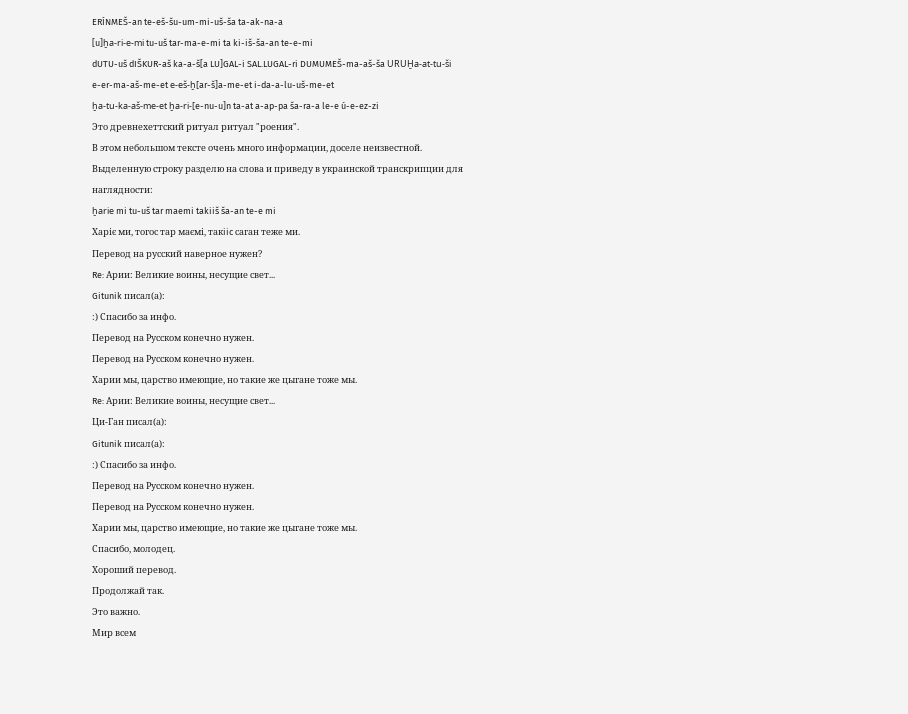ERÍNMEŠ-an te-eš-šu-um-mi-uš-ša ta-ak-na-a
[u]ḫa-ri-e-mi tu-uš tar-ma-e-mi ta ki-iš-ša-an te-e-mi
dUTU-uš dIŠKUR-aš ka-a-š[a LU]GAL-i SAL.LUGAL-ri DUMUMEŠ-ma-aš-ša URUḪa-at-tu-ši
e-er-ma-aš-me-et e-eš-ḫ[ar-š]a-me-et i-da-a-lu-uš-me-et
ḫa-tu-ka-aš-me-et ḫa-ri-[e-nu-u]n ta-at a-ap-pa ša-ra-a le-e ú-e-ez-zi
Это древнехеттский ритуал ритуал "роения".
В этом небольшом тексте очень много информации, доселе неизвестной.
Выделенную строку разделю на слова и приведу в украинской транскрипции для наглядности:
ḫarie mi tu-uš tar maemi takiiš ša-an te-e mi
Харiє ми, тогос тар маємi, такiic саган теже ми.
Перевод на русский наверное нужен?
Re: Арии: Великие воины, несущие свет...
Gitunik писал(а):
:) Спасибо за инфо.
Перевод на Русском конечно нужен.
Перевод на Русском конечно нужен.
Харии мы, царство имеющие, но такие же цыгане тоже мы.
Re: Арии: Великие воины, несущие свет...
Ци-Ган писал(а):
Gitunik писал(а):
:) Спасибо за инфо.
Перевод на Русском конечно нужен.
Перевод на Русском конечно нужен.
Харии мы, царство имеющие, но такие же цыгане тоже мы.
Спасибо, молодец.
Хороший перевод.
Продолжай так.
Это важно.
Мир всем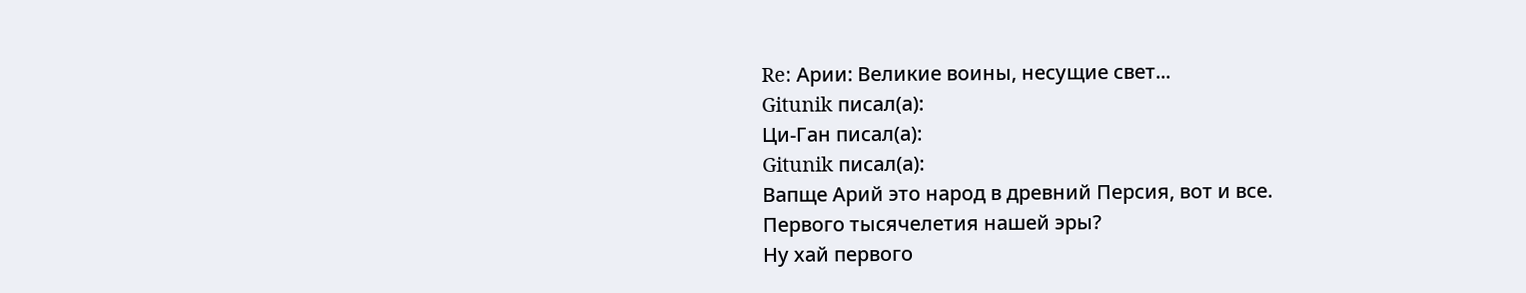Re: Арии: Великие воины, несущие свет...
Gitunik писал(а):
Ци-Ган писал(а):
Gitunik писал(а):
Вапще Арий это народ в древний Персия, вот и все.
Первого тысячелетия нашей эры?
Ну хай первого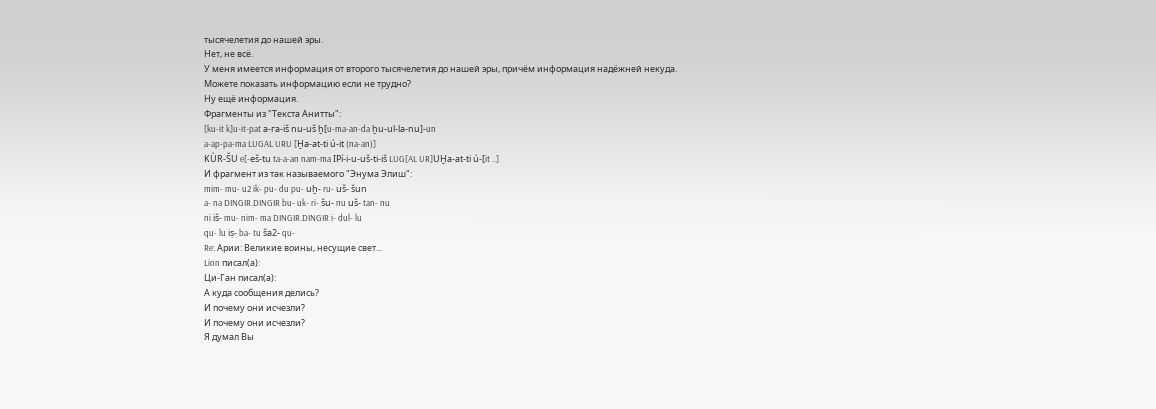тысячелетия до нашей эры.
Нет, не всё.
У меня имеется информация от второго тысячелетия до нашей эры, причём информация надёжней некуда.
Можете показать информацию если не трудно?
Ну ещё информация.
Фрагменты из "Текста Анитты":
[ku-it k]u-it-pat а-га-iš nu-uš ḫ[u-ma-an-da ḫu-ul-la-nu]-un
a-ap-pa-ma LUGAL URU [Ḫa-at-ti ú-it (na-an)]
KÙR-ŠU e[-eš-tu ta-a-an nam-ma IPí-i-u-uš-ti-iš LUG[AL UR]UḪa-at-ti ú-[it ..]
И фрагмент из так называемого "Энума Элиш":
mim- mu- u2 ik- pu- du pu- uḫ- ru- uš- šun
a- na DINGIR.DINGIR bu- uk- ri- šu- nu uš- tan- nu
ni iš- mu- nim- ma DINGIR.DINGIR i- dul- lu
qu- lu iṣ- ba- tu ša2- qu-
Re: Арии: Великие воины, несущие свет...
Lion писал(а):
Ци-Ган писал(а):
А куда сообщения делись?
И почему они исчезли?
И почему они исчезли?
Я думал Вы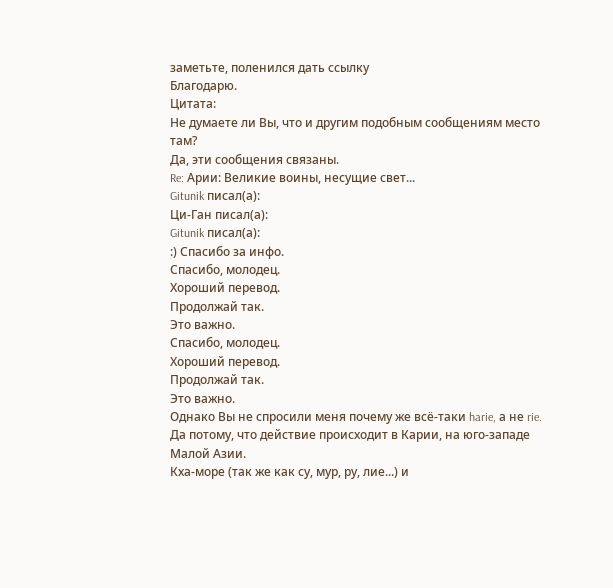заметьте, поленился дать ссылку
Благодарю.
Цитата:
Не думаете ли Вы, что и другим подобным сообщениям место там?
Да, эти сообщения связаны.
Re: Арии: Великие воины, несущие свет...
Gitunik писал(а):
Ци-Ган писал(а):
Gitunik писал(а):
:) Спасибо за инфо.
Спасибо, молодец.
Хороший перевод.
Продолжай так.
Это важно.
Спасибо, молодец.
Хороший перевод.
Продолжай так.
Это важно.
Однако Вы не спросили меня почему же всё-таки harie, а не rie.
Да потому, что действие происходит в Карии, на юго-западе Малой Азии.
Кха-море (так же как су, мур, ру, лие...) и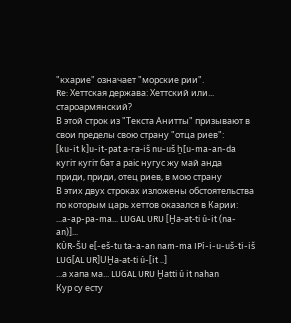"кхарие" означает "морские рии".
Re: Хеттская держава: Хеттский или... староармянский?
В этой строк из "Текста Анитты" призывают в свои пределы свою страну "отца риев":
[ku-it k]u-it-pat а-га-iš nu-uš ḫ[u-ma-an-da
кугiт кугiт бат а раiс нугус жу май анда
приди, приди, отец риев, в мою страну
В этих двух строках изложены обстоятельства по которым царь хеттов оказался в Карии:
...a-ap-pa-ma... LUGAL URU [Ḫa-at-ti ú-it (na-an)]...
KÙR-ŠU e[-eš-tu ta-a-an nam-ma IPí-i-u-uš-ti-iš LUG[AL UR]UḪa-at-ti ú-[it ..]
...а хапа ма... LUGAL URU Ḫatti ú it nahan
Кур су есту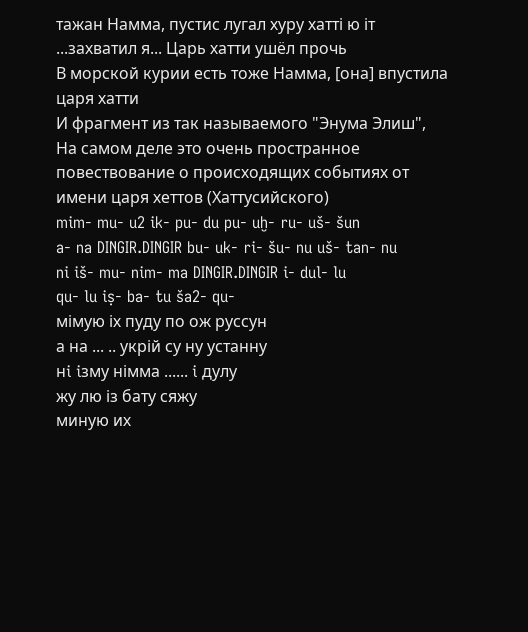тажан Намма, пустис лугал хуру хаттi ю iт
...захватил я... Царь хатти ушёл прочь
В морской курии есть тоже Намма, [она] впустила царя хатти
И фрагмент из так называемого "Энума Элиш",
На самом деле это очень пространное повествование о происходящих событиях от имени царя хеттов (Хаттусийского)
mim- mu- u2 ik- pu- du pu- uḫ- ru- uš- šun
a- na DINGIR.DINGIR bu- uk- ri- šu- nu uš- tan- nu
ni iš- mu- nim- ma DINGIR.DINGIR i- dul- lu
qu- lu iṣ- ba- tu ša2- qu-
мiмую iх пуду по ож руссун
а на ... .. укрiй су ну устанну
нi iзму нiмма ...... i дулу
жу лю iз бату сяжу
миную их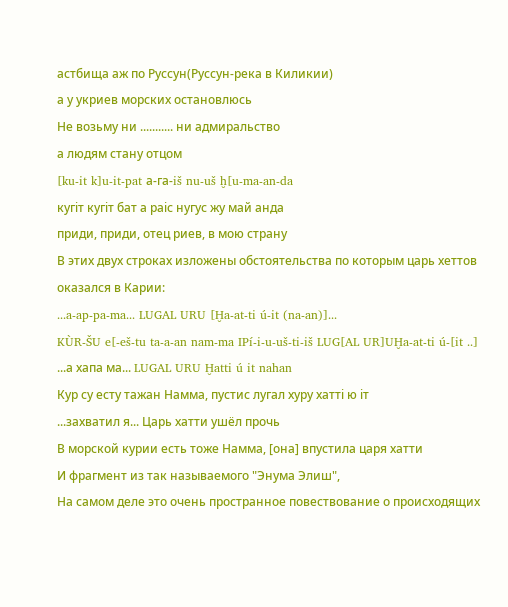астбища аж по Руссун(Руссун-река в Киликии)
а у укриев морских остановлюсь
Не возьму ни ........... ни адмиральство
а людям стану отцом
[ku-it k]u-it-pat а-га-iš nu-uš ḫ[u-ma-an-da
кугiт кугiт бат а раiс нугус жу май анда
приди, приди, отец риев, в мою страну
В этих двух строках изложены обстоятельства по которым царь хеттов оказался в Карии:
...a-ap-pa-ma... LUGAL URU [Ḫa-at-ti ú-it (na-an)]...
KÙR-ŠU e[-eš-tu ta-a-an nam-ma IPí-i-u-uš-ti-iš LUG[AL UR]UḪa-at-ti ú-[it ..]
...а хапа ма... LUGAL URU Ḫatti ú it nahan
Кур су есту тажан Намма, пустис лугал хуру хаттi ю iт
...захватил я... Царь хатти ушёл прочь
В морской курии есть тоже Намма, [она] впустила царя хатти
И фрагмент из так называемого "Энума Элиш",
На самом деле это очень пространное повествование о происходящих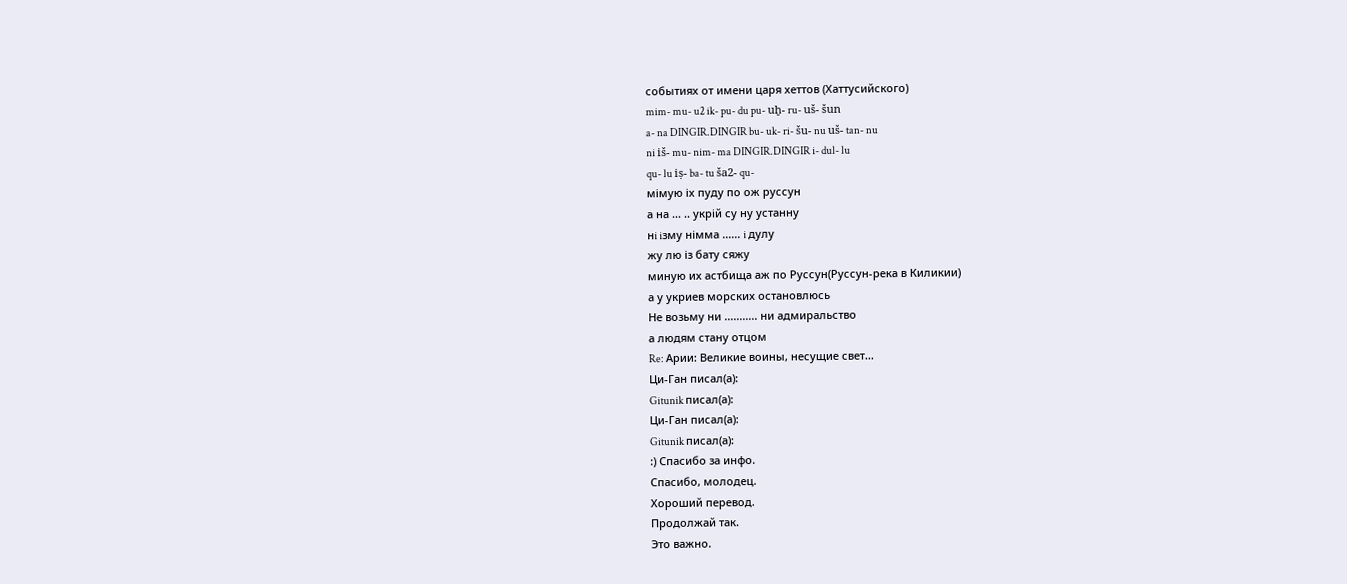событиях от имени царя хеттов (Хаттусийского)
mim- mu- u2 ik- pu- du pu- uḫ- ru- uš- šun
a- na DINGIR.DINGIR bu- uk- ri- šu- nu uš- tan- nu
ni iš- mu- nim- ma DINGIR.DINGIR i- dul- lu
qu- lu iṣ- ba- tu ša2- qu-
мiмую iх пуду по ож руссун
а на ... .. укрiй су ну устанну
нi iзму нiмма ...... i дулу
жу лю iз бату сяжу
миную их астбища аж по Руссун(Руссун-река в Киликии)
а у укриев морских остановлюсь
Не возьму ни ........... ни адмиральство
а людям стану отцом
Re: Арии: Великие воины, несущие свет...
Ци-Ган писал(а):
Gitunik писал(а):
Ци-Ган писал(а):
Gitunik писал(а):
:) Спасибо за инфо.
Спасибо, молодец.
Хороший перевод.
Продолжай так.
Это важно.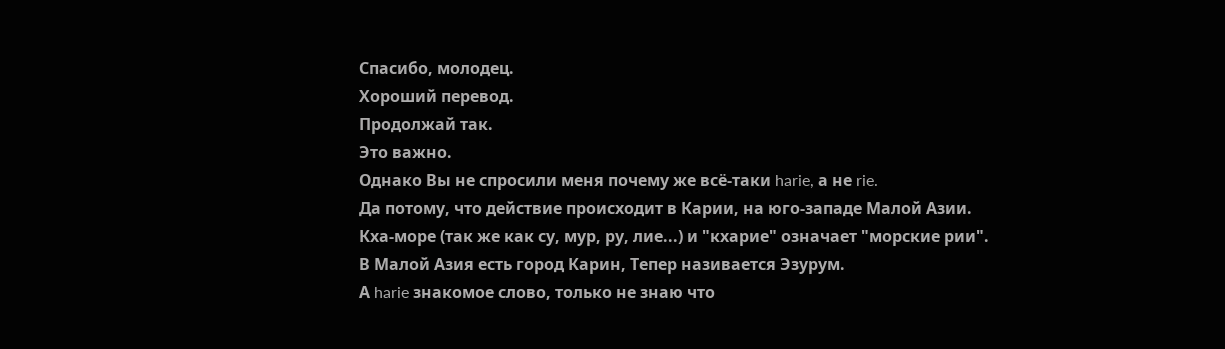Спасибо, молодец.
Хороший перевод.
Продолжай так.
Это важно.
Однако Вы не спросили меня почему же всё-таки harie, а не rie.
Да потому, что действие происходит в Карии, на юго-западе Малой Азии.
Кха-море (так же как су, мур, ру, лие...) и "кхарие" означает "морские рии".
В Малой Азия есть город Карин, Тепер називается Эзурум.
А harie знакомое слово, только не знаю что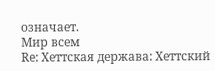означает.
Мир всем
Re: Хеттская держава: Хеттский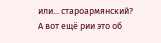или... староармянский?
А вот ещё рии это об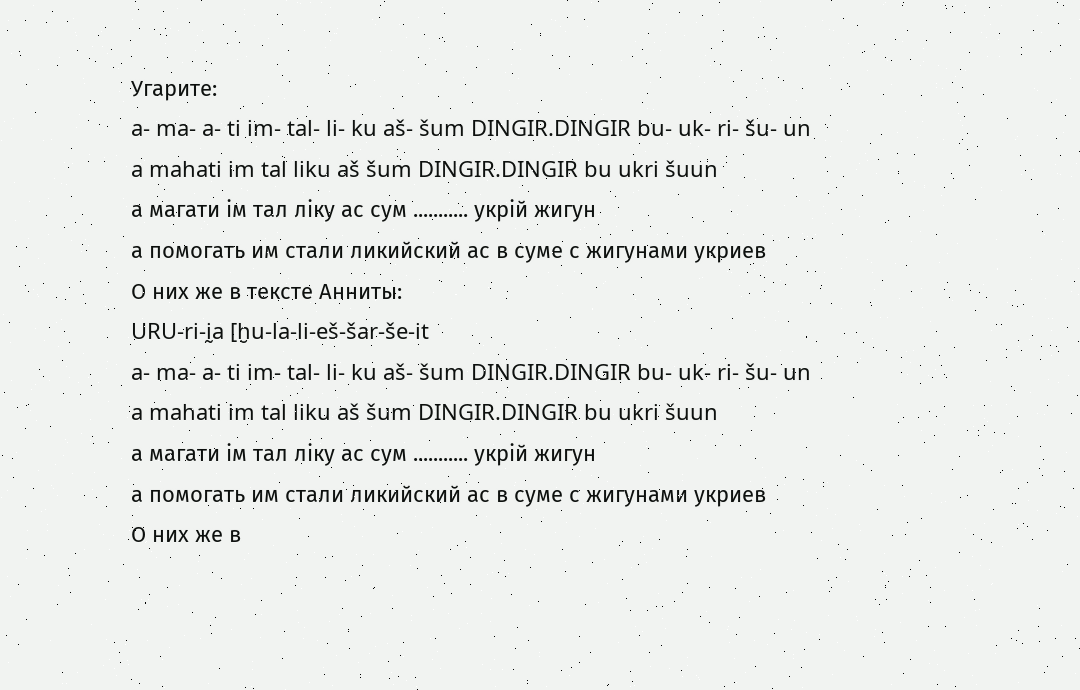Угарите:
a- ma- a- ti im- tal- li- ku aš- šum DINGIR.DINGIR bu- uk- ri- šu- un
a mahati im tal liku aš šum DINGIR.DINGIR bu ukri šuun
а магати iм тал лiку ас сум ........... укрiй жигун
а помогать им стали ликийский ас в суме с жигунами укриев
О них же в тексте Анниты:
URU-ri-ḭa [ḫu-la-li-eš-šar-še-it
a- ma- a- ti im- tal- li- ku aš- šum DINGIR.DINGIR bu- uk- ri- šu- un
a mahati im tal liku aš šum DINGIR.DINGIR bu ukri šuun
а магати iм тал лiку ас сум ........... укрiй жигун
а помогать им стали ликийский ас в суме с жигунами укриев
О них же в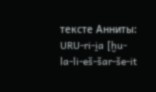тексте Анниты:
URU-ri-ḭa [ḫu-la-li-eš-šar-še-it